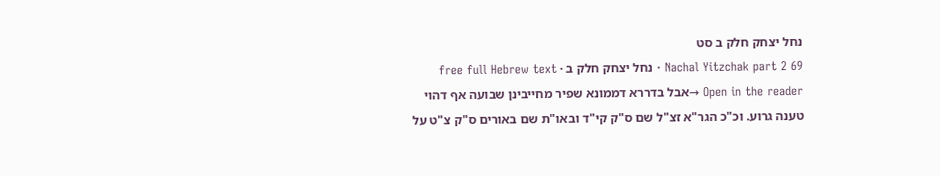נחל יצחק חלק ב סט
Nachal Yitzchak part 2 69 · נחל יצחק חלק ב · free full Hebrew text
Open in the reader →אבל בדררא דממונא שפיר מחייבינן שבועה אף דהוי טענה גרוע. וכ"כ הגר"א זצ"ל שם ס"ק קי"ד ובאו"ת שם באורים ס"ק צ"ט על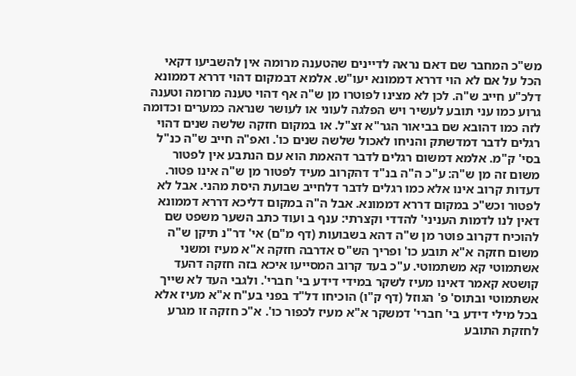מש"כ המחבר שם דאם נראה לדיינים שהטענה מרומה אין להשביעו דקאי הכל על אם לא הוי דררא דממונא יעו"ש. אלמא דבמקום דהוי דררא דממונא דלכ"ע חייב ש"ה. לכן לא מצינו לפוטרו מן ש"ה אף דהוי טענה מרומה וטענה גרוע כמו עני תובע לעשיר ויש הפלגה לעוני או לעושר שנראה כמערים וכדומה לזה כמו דהובא שם בביאור הגר"א זצ"ל. או במקום חזקה שלשה שנים דהוי רגלים לדבר דמדשתק והניחו לאכול שלשה שנים כו'. ואפ"ה חייב ש"ה כנ"ל בסי' ק"מ. אלמא דמשום רגלים לדבר דהאמת הוא עם הנתבע אין לפטור משום זה מן ש"ה: ע"כ ה"ה בנ"ד דהקרוב מעיד לפטור מן ש"ה אינו פטור. דעדות קרוב אינו אלא כמו רגלים לדבר דלחייב שבועת היסת מהני. אבל לא לפטור וכש"כ במקום דררא דממונא. אבל ה"ה במקום דליכא דררא דממונא דאין לנו לדמות העניני' להדדי וקצרתי: ענף ב ועוד כתב השער משפט שם להוכיח דקרוב פוטר מן ש"ה דהא בשבועות (דף מ"ם) אי' דר"נ תיקן ש"ה משום חזקה א"א תובע כו' ופריך הש"ס אדרבה חזקה א"א מעיז ומשני אשתמוטי קא משתמוטי. ע"כ בעד קרוב המסייעו איכא בזה חזקה דהעד קושטא קאמר דאינו מעיז לשקר במידי דידע בי' חברי'. ולגבי העד לא שייך אשתמוטי ובתוס' פ' הגוזל (דף ק"ו) הוכיחו דל"ד בפני בע"ח א"א מעיז אלא בכל מילי דידע בי' חברי' דמשקר א"א מעיז לכפור כו'. א"כ חזקה זו מגרע לחזקת התובע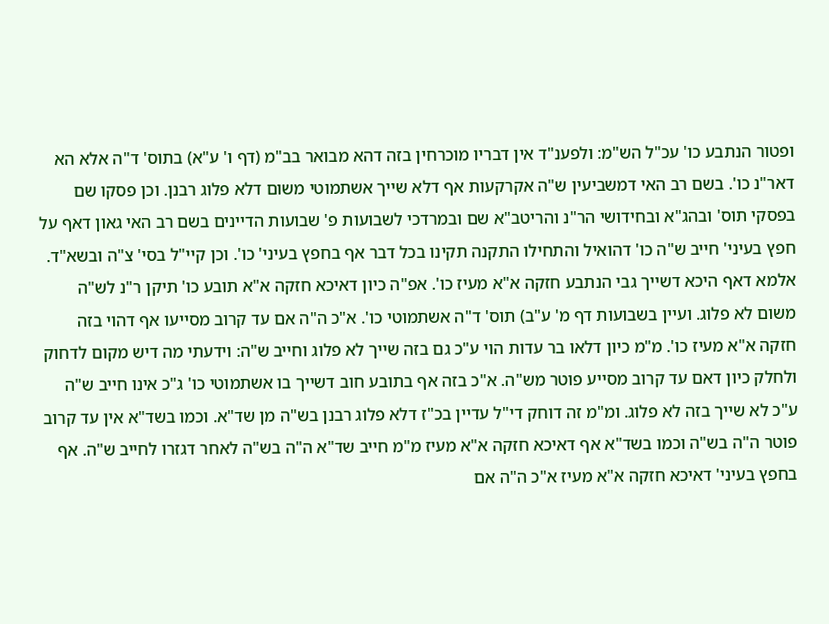ופטור הנתבע כו' עכ"ל הש"מ: ולפענ"ד אין דבריו מוכרחין בזה דהא מבואר בב"מ (דף ו' ע"א) בתוס' ד"ה אלא הא דאר"נ כו'. בשם רב האי דמשביעין ש"ה אקרקעות אף דלא שייך אשתמוטי משום דלא פלוג רבנן. וכן פסקו שם בפסקי תוס' ובהג"א ובחידושי הר"נ והריטב"א שם ובמרדכי לשבועות פ' שבועות הדיינים בשם רב האי גאון דאף על חפץ בעיני' חייב ש"ה כו' דהואיל והתחילו התקנה תקינו בכל דבר אף בחפץ בעיני' כו'. וכן קיי"ל בסי' צ"ה ובשא"ד. אלמא דאף היכא דשייך גבי הנתבע חזקה א"א מעיז כו'. אפ"ה כיון דאיכא חזקה א"א תובע כו' תיקן ר"נ לש"ה משום לא פלוג. ועיין בשבועות דף מ' ע"ב) תוס' ד"ה אשתמוטי כו'. א"כ ה"ה אם עד קרוב מסייעו אף דהוי בזה חזקה א"א מעיז כו'. מ"מ כיון דלאו בר עדות הוי ע"כ גם בזה שייך לא פלוג וחייב ש"ה: וידעתי מה דיש מקום לדחוק ולחלק כיון דאם עד קרוב מסייע פוטר מש"ה. א"כ בזה אף בתובע חוב דשייך בו אשתמוטי כו' ג"כ אינו חייב ש"ה ע"כ לא שייך בזה לא פלוג. ומ"מ זה דוחק די"ל עדיין בכ"ז דלא פלוג רבנן בש"ה מן שד"א. וכמו בשד"א אין עד קרוב פוטר ה"ה בש"ה וכמו בשד"א אף דאיכא חזקה א"א מעיז מ"מ חייב שד"א ה"ה בש"ה לאחר דגזרו לחייב ש"ה. אף בחפץ בעיני' דאיכא חזקה א"א מעיז א"כ ה"ה אם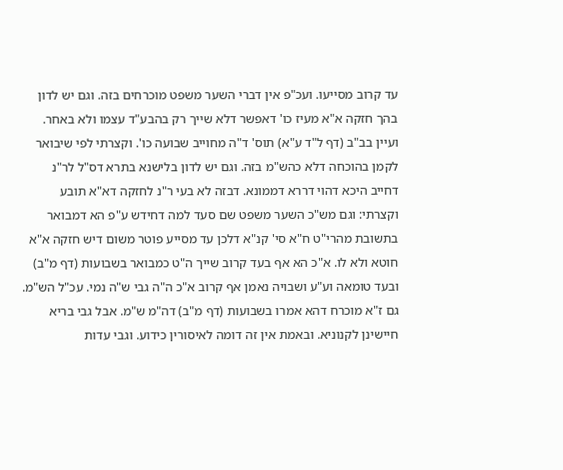עד קרוב מסייעו. ועכ"פ אין דברי השער משפט מוכרחים בזה. וגם יש לדון בהך חזקה א"א מעיז כו' דאפשר דלא שייך רק בהבע"ד עצמו ולא באחר. ועיין בב"ב (דף ל"ד ע"א) תוס' ד"ה מחוייב שבועה כו'. וקצרתי לפי שיבואר לקמן בהוכחה דלא כהש"מ בזה. וגם יש לדון בלישנא בתרא דס"ל לר"נ דחייב היכא דהוי דררא דממונא. דבזה לא בעי ר"נ לחזקה דא"א תובע וקצרתי: וגם מש"כ השער משפט שם סעד למה דחידש ע"פ הא דמבואר בתשובת מהרי"ט ח"א סי' קנ"א דלכן עד מסייע פוטר משום דיש חזקה א"א חוטא ולא לו. א"כ הא אף בעד קרוב שייך ה"ט כמבואר בשבועות (דף מ"ב) ובעד טומאה וע"ע ושבויה נאמן אף קרוב א"כ ה"ה גבי ש"ה נמי. עכ"ל הש"מ. גם ז"א מוכרח דהא אמרו בשבועות (דף מ"ב) דה"מ ש"מ. אבל גבי בריא חיישינן לקנוניא. ובאמת אין זה דומה לאיסורין כידוע. וגבי עדות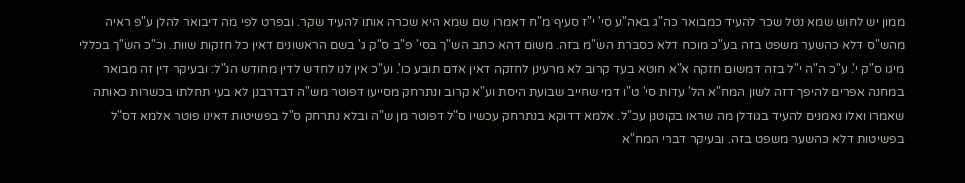ממון יש לחוש שמא נטל שכר להעיד כמבואר כה"ג באה"ע סי' י"ז סעיף מ"ח דאמרו שם שמא היא שכרה אותו להעיד שקר. ובפרט לפי מה דיבואר להלן ע"פ ראיה מהש"ס דלא כהשער משפט בזה בע"כ מוכח דלא כסברת הש"מ בזה. משום דהא כתב הש"ך בסי' פ"ב ס"ק ג' בשם הראשונים דאין כל חזקות שוות. וכ"כ הש"ך בכללי מיגו ס"ק י'. ע"כ ה"ה י"ל בזה דמשום חזקה א"א חוטא בעד קרוב לא מרעינן לחזקה דאין אדם תובע כו'. וע"כ אין לנו לחדש לדין מחודש הנ"ל: ובעיקר דין זה מבואר במחנה אפרים להיפך דזה לשון המח"א הל' עדות סי' ט"ו דמי שחייב שבועת היסת וע"א קרוב ונתרחק מסייעו דפוטר מש"ה דבדרבנן לא בעי תחלתו בכשרות כאותה שאמרו ואלו נאמנים להעיד בגודלן מה שראו בקוטנן עכ"ל. אלמא דדוקא בנתרחק עכשיו ס"ל דפוטר מן ש"ה ובלא נתרחק ס"ל בפשיטות דאינו פוטר אלמא דס"ל בפשיטות דלא כהשער משפט בזה. ובעיקר דברי המח"א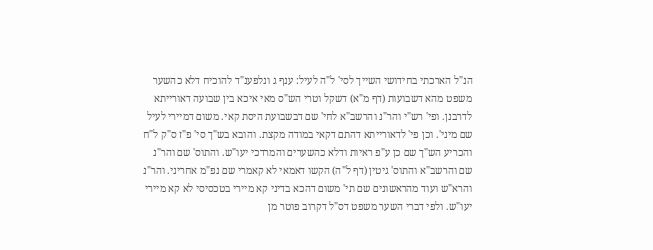הנ"ל הארכתי בחידושי השייך לסי' ל"ה לעיל: ענף ג ונלפענ"ד להוכיח דלא כהשער משפט מהא דשבועות (דף מ"א) דשקל וטרי הש"ס מאי איכא בין שבועה דאורייתא לדרבנן. ופי' רש"י והר"נ והרשב"א לחי' שם דבשבועת היסת קאי. משום דמיירי לעיל שם מיני'. וכן פי' לדאורייתא דהתם דקאי במודה מקצת. והובא בש"ך סי' פ"ז ס"ק ל"ח והכריע הש"ך שם כן ע"פ ראיות ודלא כהשערים והמרדכי יעו"ש. והתוס' שם והר"נ שם והרשב"א והתוס' גיטין (דף ל"ה) הקשו דאמאי לא קאמרי שם נפ"מ אחריני. והר"נ והרא"ש ועוד מהראשונים שם תי' משום דהכא בדיני קא מיירי בטכסיסי לא קא מיירי יעו"ש. ולפי דברי השער משפט דס"ל דקרוב פוטר מן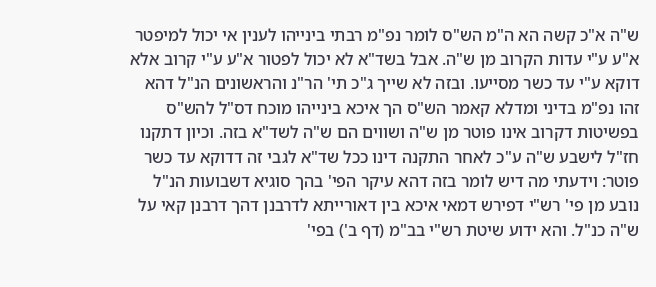ש"ה א"כ קשה הא ה"מ הש"ס לומר נפ"מ רבתי בינייהו לענין אי יכול למיפטר א"ע ע"י עדות הקרוב מן ש"ה. אבל בשד"א לא יכול לפטור א"ע ע"י קרוב אלא דוקא ע"י עד כשר מסייעו. ובזה לא שייך ג"כ תי' הר"נ והראשונים הנ"ל דהא זהו נפ"מ בדיני ומדלא קאמר הש"ס הך איכא בינייהו מוכח דס"ל להש"ס בפשיטות דקרוב אינו פוטר מן ש"ה ושווים הם ש"ה לשד"א בזה. וכיון דתקנו חז"ל לישבע ש"ה ע"כ לאחר התקנה דינו ככל שד"א לגבי זה דדוקא עד כשר פוטר: וידעתי מה דיש לומר בזה דהא עיקר הפי' בהך סוגיא דשבועות הנ"ל נובע מן פי' רש"י דפירש דמאי איכא בין דאורייתא לדרבנן דהך דרבנן קאי על ש"ה כנ"ל. והא ידוע שיטת רש"י בב"מ (דף ב') בפי'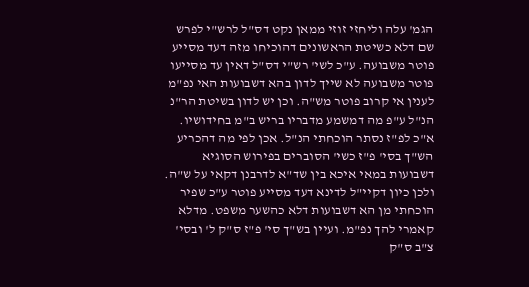הגמ' עלה וליחזי זוזי ממאן נקט דס"ל לרש"י לפרש שם דלא כשיטת הראשונים דהוכיחו מזה דעד מסייע פוטר משבועה. ע"כ לשי' רש"י דס"ל דאין עד מסייעו פוטר משבועה לא שייך לדון בהא דשבועות האי נפ"מ לענין אי קרוב פוטר מש"ה. וכן יש לדון בשיטת הר"נ הנ"ל ע"פ מה דמשמע מדבריו בריש ב"מ בחידושיו. א"כ לפ"ז נסתר הוכחתי הנ"ל. אכן לפי מה דהכריע הש"ך בסי' פ"ז כשי' הסוברים בפירוש הסוגיא דשבועות במאי איכא בין שד"א לדרבנן דקאי על ש"ה. ולכן כיון דקיי"ל לדינא דעד מסייע פוטר ע"כ שפיר הוכחתי מן הא דשבועות דלא כהשער משפט. מדלא קאמרי להך נפ"מ. ועיין בש"ך סי' פ"ז ס"ק ל' ובסי' צ"ב ס"ק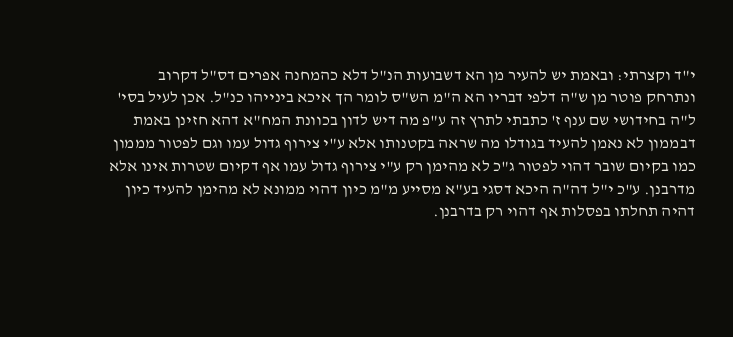י"ד וקצרתי: ובאמת יש להעיר מן הא דשבועות הנ"ל דלא כהמחנה אפרים דס"ל דקרוב ונתרחק פוטר מן ש"ה דלפי דבריו הא ה"מ הש"ס לומר הך איכא בינייהו כנ"ל. אכן לעיל בסי' ל"ה בחידושי שם ענף ז' כתבתי לתרץ זה ע"פ מה דיש לדון בכוונת המח"א דהא חזינן באמת דבממון לא נאמן להעיד בגודלו מה שראה בקטנותו אלא ע"י צירוף גדול עמו וגם לפטור מממון כמו בקיום שובר דהוי לפטור ג"כ לא מהימן רק ע"י צירוף גדול עמו אף דקיום שטרות אינו אלא מדרבנן. ע"כ י"ל דה"ה היכא דסגי בע"א מסייע מ"מ כיון דהוי ממונא לא מהימן להעיד כיון דהיה תחלתו בפסלות אף דהוי רק בדרבנן.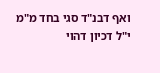ואף דבנ"ד סגי בחד מ"מ י"ל דכיון דהוי